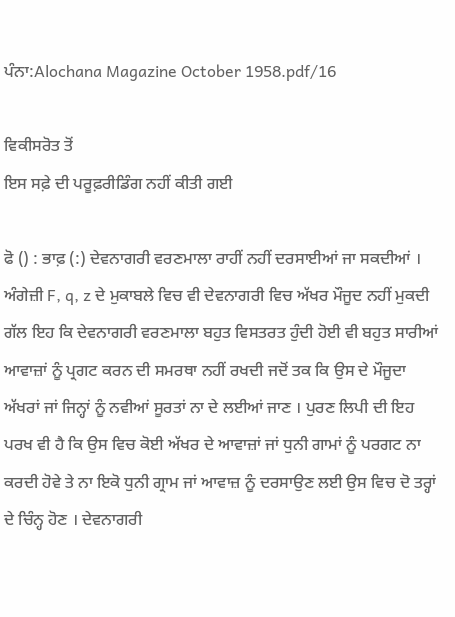ਪੰਨਾ:Alochana Magazine October 1958.pdf/16

ਵਿਕੀਸਰੋਤ ਤੋਂ
ਇਸ ਸਫ਼ੇ ਦੀ ਪਰੂਫ਼ਰੀਡਿੰਗ ਨਹੀਂ ਕੀਤੀ ਗਈ

ਫੋ () : ਭਾਫ਼ (:) ਦੇਵਨਾਗਰੀ ਵਰਣਮਾਲਾ ਰਾਹੀਂ ਨਹੀਂ ਦਰਸਾਈਆਂ ਜਾ ਸਕਦੀਆਂ । ਅੰਗੇਜ਼ੀ F, q, z ਦੇ ਮੁਕਾਬਲੇ ਵਿਚ ਵੀ ਦੇਵਨਾਗਰੀ ਵਿਚ ਅੱਖਰ ਮੌਜੂਦ ਨਹੀਂ ਮੁਕਦੀ ਗੱਲ ਇਹ ਕਿ ਦੇਵਨਾਗਰੀ ਵਰਣਮਾਲਾ ਬਹੁਤ ਵਿਸਤਰਤ ਹੁੰਦੀ ਹੋਈ ਵੀ ਬਹੁਤ ਸਾਰੀਆਂ ਆਵਾਜ਼ਾਂ ਨੂੰ ਪ੍ਰਗਟ ਕਰਨ ਦੀ ਸਮਰਥਾ ਨਹੀਂ ਰਖਦੀ ਜਦੋਂ ਤਕ ਕਿ ਉਸ ਦੇ ਮੌਜੂਦਾ ਅੱਖਰਾਂ ਜਾਂ ਜਿਨ੍ਹਾਂ ਨੂੰ ਨਵੀਆਂ ਸੂਰਤਾਂ ਨਾ ਦੇ ਲਈਆਂ ਜਾਣ । ਪੁਰਣ ਲਿਪੀ ਦੀ ਇਹ ਪਰਖ ਵੀ ਹੈ ਕਿ ਉਸ ਵਿਚ ਕੋਈ ਅੱਖਰ ਦੇ ਆਵਾਜ਼ਾਂ ਜਾਂ ਧੁਨੀ ਗਾਮਾਂ ਨੂੰ ਪਰਗਟ ਨਾ ਕਰਦੀ ਹੋਵੇ ਤੇ ਨਾ ਇਕੋ ਧੁਨੀ ਗ੍ਰਾਮ ਜਾਂ ਆਵਾਜ਼ ਨੂੰ ਦਰਸਾਉਣ ਲਈ ਉਸ ਵਿਚ ਦੋ ਤਰ੍ਹਾਂ ਦੇ ਚਿੰਨ੍ਹ ਹੋਣ । ਦੇਵਨਾਗਰੀ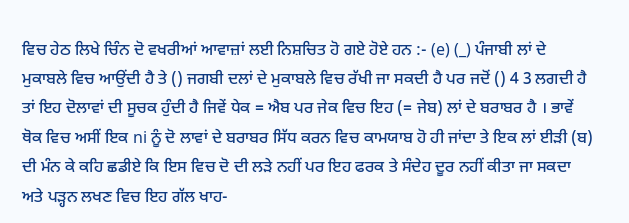ਵਿਚ ਹੇਠ ਲਿਖੇ ਚਿੰਨ ਦੋ ਵਖਰੀਆਂ ਆਵਾਜ਼ਾਂ ਲਈ ਨਿਸ਼ਚਿਤ ਹੋ ਗਏ ਹੋਏ ਹਨ :- (e) (_) ਪੰਜਾਬੀ ਲਾਂ ਦੇ ਮੁਕਾਬਲੇ ਵਿਚ ਆਉਂਦੀ ਹੈ ਤੇ () ਜਗਬੀ ਦਲਾਂ ਦੇ ਮੁਕਾਬਲੇ ਵਿਚ ਰੱਖੀ ਜਾ ਸਕਦੀ ਹੈ ਪਰ ਜਦੋਂ () 4 3 ਲਗਦੀ ਹੈ ਤਾਂ ਇਹ ਦੋਲਾਵਾਂ ਦੀ ਸੂਚਕ ਹੁੰਦੀ ਹੈ ਜਿਵੇਂ ਧੇਕ = ਐਬ ਪਰ ਜੇਕ ਵਿਚ ਇਹ (= ਜੇਬ) ਲਾਂ ਦੇ ਬਰਾਬਰ ਹੈ । ਭਾਵੇਂ ਥੋਕ ਵਿਚ ਅਸੀਂ ਇਕ ni ਨੂੰ ਦੋ ਲਾਵਾਂ ਦੇ ਬਰਾਬਰ ਸਿੱਧ ਕਰਨ ਵਿਚ ਕਾਮਯਾਬ ਹੋ ਹੀ ਜਾਂਦਾ ਤੇ ਇਕ ਲਾਂ ਈੜੀ (ਬ) ਦੀ ਮੰਨ ਕੇ ਕਹਿ ਛਡੀਏ ਕਿ ਇਸ ਵਿਚ ਦੋ ਦੀ ਲੜੇ ਨਹੀਂ ਪਰ ਇਹ ਫਰਕ ਤੇ ਸੰਦੇਹ ਦੂਰ ਨਹੀਂ ਕੀਤਾ ਜਾ ਸਕਦਾ ਅਤੇ ਪੜ੍ਹਨ ਲਖਣ ਵਿਚ ਇਹ ਗੱਲ ਖਾਹ-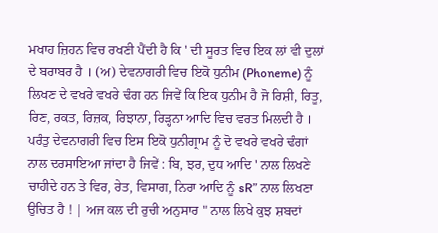ਮਖਾਹ ਜ਼ਿਹਨ ਵਿਚ ਰਖਣੀ ਪੈਂਦੀ ਹੈ ਕਿ ' ਦੀ ਸੂਰਤ ਵਿਚ ਇਕ ਲਾਂ ਵੀ ਦੁਲਾਂ ਦੇ ਬਰਾਬਰ ਹੈ । (ਅ) ਦੇਵਨਾਗਰੀ ਵਿਚ ਇਕੋ ਧੁਨੀਮ (Phoneme) ਨੂੰ ਲਿਖਣ ਦੇ ਵਖਰੇ ਵਖਰੇ ਢੰਗ ਹਨ ਜਿਵੇਂ ਕਿ ਇਕ ਧੁਨੀਮ ਹੈ ਜੋ ਰਿਸ਼ੀ, ਰਿਤੂ, ਰਿਣ, ਰਕਤ, ਰਿਜ਼ਕ, ਰਿਝਾਨਾ, ਰਿੜ੍ਹਨਾ ਆਦਿ ਵਿਚ ਵਰਤ ਮਿਲਦੀ ਹੈ । ਪਰੰਤੁ ਦੇਵਨਾਗਰੀ ਵਿਚ ਇਸ ਇਕੋ ਧੁਨੀਗ੍ਰਾਮ ਨੂੰ ਦੋ ਵਖਰੇ ਵਖਰੇ ਢੰਗਾਂ ਨਾਲ ਦਰਸਾਇਆ ਜਾਂਦਾ ਹੈ ਜਿਵੇਂ : ਬਿ, ਝਰ, ਦੁਧ ਆਦਿ ' ਨਾਲ ਲਿਖਣੇ ਚਾਹੀਦੇ ਹਨ ਤੇ ਵਿਰ, ਰੇਤ, ਵਿਸਾਗ, ਨਿਰਾ ਆਦਿ ਨੂੰ sR” ਨਾਲ ਲਿਖਣਾ ਉਚਿਤ ਹੈ ! | ਅਜ ਕਲ ਦੀ ਰੁਚੀ ਅਨੁਸਾਰ " ਨਾਲ ਲਿਖੇ ਕੁਝ ਸ਼ਬਦਾਂ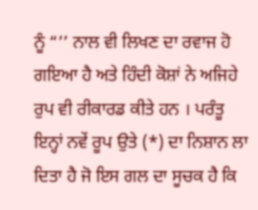ਨੂੰ “’’ ਨਾਲ ਵੀ ਲਿਖਣ ਦਾ ਰਵਾਜ ਹੋ ਗਇਆ ਹੈ ਅਤੇ ਹਿੰਦੀ ਕੋਸ਼ਾਂ ਨੇ ਅਜਿਹੇ ਰੁਪ ਵੀ ਰੀਕਾਰਡ ਕੀਤੇ ਹਨ । ਪਰੰਤੂ ਇਨ੍ਹਾਂ ਨਵੇਂ ਰੂਪ ਉਤੇ (*) ਦਾ ਨਿਸ਼ਾਨ ਲਾ ਦਿਤਾ ਹੈ ਜੋ ਇਸ ਗਲ ਦਾ ਸੂਚਕ ਹੈ ਕਿ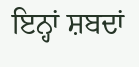ਇਨ੍ਹਾਂ ਸ਼ਬਦਾਂ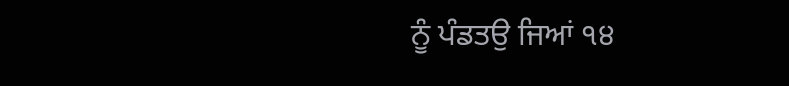ਨੂੰ ਪੰਡਤਉ ਜਿਆਂ ੧੪